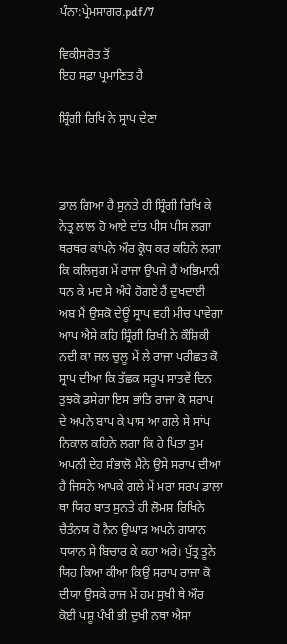ਪੰਨਾ:ਪ੍ਰੇਮਸਾਗਰ.pdf/7

ਵਿਕੀਸਰੋਤ ਤੋਂ
ਇਹ ਸਫ਼ਾ ਪ੍ਰਮਾਣਿਤ ਹੈ

ਸ਼੍ਰਿੰਗੀ ਰਿਖਿ ਨੇ ਸ੍ਰਾਪ ਦੇਣਾ



ਡਾਲ ਗਿਆ ਹੈ ਸੁਨਤੇ ਹੀ ਸ਼੍ਰਿੰਗੀ ਰਿਖਿ ਕੇ ਨੇਤ੍ਰ ਲਾਲ ਹੋ ਆਏ ਦਾਂਤ ਪੀਸ ਪੀਸ ਲਗਾ ਥਰਥਰ ਕਾਂਪਨੇ ਔਰ ਕ੍ਰੋਧ ਕਰ ਕਹਿਨੇ ਲਗਾ ਕਿ ਕਲਿਜੁਗ ਮੇਂ ਰਾਜਾ ਉਪਜੇ ਹੈਂ ਅਭਿਮਾਨੀ ਧਨ ਕੇ ਮਦ ਸੇ ਅੰਧੇ ਹੋਗਏ ਹੈਂ ਦੁਖਦਾਈ ਅਬ ਮੈਂ ਉਸਕੋ ਦੇਊਂ ਸ੍ਰਾਪ ਵਹੀ ਮੀਚ ਪਾਵੇਗਾ ਆਪ ਐਸੇ ਕਹਿ ਸ਼੍ਰਿੰਗੀ ਰਿਖੀ ਨੇ ਕੌਸ਼ਿਕੀ ਨਦੀ ਕਾ ਜਲ ਚੁਲੂ ਮੇਂ ਲੇ ਰਾਜਾ ਪਰੀਛਤ ਕੋ ਸ੍ਰਾਪ ਦੀਆ ਕਿ ਤੱਛਕ ਸਰੂਪ ਸਾਤਵੇਂ ਦਿਨ ਤੁਝਕੋ ਡਸੇਗਾ ਇਸ ਭਾਂਤਿ ਰਾਜਾ ਕੋ ਸਰਾਪ ਦੇ ਅਪਨੇ ਬਾਪ ਕੇ ਪਾਸ ਆ ਗਲੇ ਸੇ ਸਾਂਪ ਨਿਕਾਲ ਕਹਿਨੇ ਲਗਾ ਕਿ ਹੇ ਪਿਤਾ ਤੁਮ ਅਪਨੀ ਦੇਹ ਸੰਭਾਲੋ ਮੈਨੇ ਉਸੇ ਸਰਾਪ ਦੀਆ ਹੈ ਜਿਸਨੇ ਆਪਕੇ ਗਲੇ ਮੇਂ ਮਰਾ ਸਰਪ ਡਾਲਾ ਥਾ ਯਿਹ ਬਾਤ ਸੁਨਤੇ ਹੀ ਲੋਮਸ਼ ਰਿਖਿਨੇ ਚੈਤੰਨਯ ਹੋ ਨੈਨ ਉਘਾੜ ਅਪਨੇ ਗਯਾਨ ਧਯਾਨ ਸੇ ਬਿਚਾਰ ਕੇ ਕਹਾ ਅਰੇ। ਪੁੱਤ੍ਰ ਤੂਨੇ ਯਿਹ ਕਿਆ ਕੀਆ ਕਿਉਂ ਸਰਾਪ ਰਾਜਾ ਕੋ ਦੀਯਾ ਉਸਕੇ ਰਾਜ ਮੇਂ ਹਮ ਸੁਖੀ ਥੇ ਔਰ ਕੋਈ ਪਸ਼ੂ ਪੰਖੀ ਭੀ ਦੁਖੀ ਨਥਾ ਐਸਾ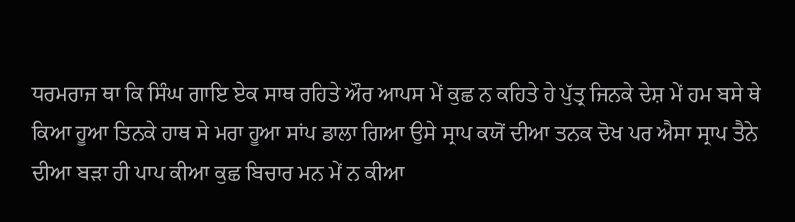ਧਰਮਰਾਜ ਥਾ ਕਿ ਸਿੰਘ ਗਾਇ ਏਕ ਸਾਥ ਰਹਿਤੇ ਔਰ ਆਪਸ ਮੇਂ ਕੁਛ ਨ ਕਹਿਤੇ ਹੇ ਪੁੱਤ੍ਰ ਜਿਨਕੇ ਦੇਸ਼ ਮੇਂ ਹਮ ਬਸੇ ਥੇ ਕਿਆ ਹੂਆ ਤਿਨਕੇ ਹਾਥ ਸੇ ਮਰਾ ਹੂਆ ਸਾਂਪ ਡਾਲਾ ਗਿਆ ਉਸੇ ਸ੍ਰਾਪ ਕਯੋਂ ਦੀਆ ਤਨਕ ਦੋਖ ਪਰ ਐਸਾ ਸ੍ਰਾਪ ਤੈਨੇ ਦੀਆ ਬੜਾ ਹੀ ਪਾਪ ਕੀਆ ਕੁਛ ਬਿਚਾਰ ਮਨ ਮੇਂ ਨ ਕੀਆ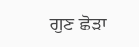ਗੁਣ ਛੋੜਾ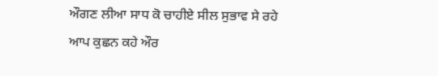ਔਗਣ ਲੀਆ ਸਾਧ ਕੋ ਚਾਹੀਏ ਸੀਲ ਸੁਭਾਵ ਸੇ ਰਹੇ ਆਪ ਕੁਛਨ ਕਹੇ ਔਰ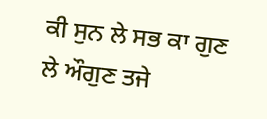ਕੀ ਸੁਨ ਲੇ ਸਭ ਕਾ ਗੁਣ ਲੇ ਔਗੁਣ ਤਜੇ